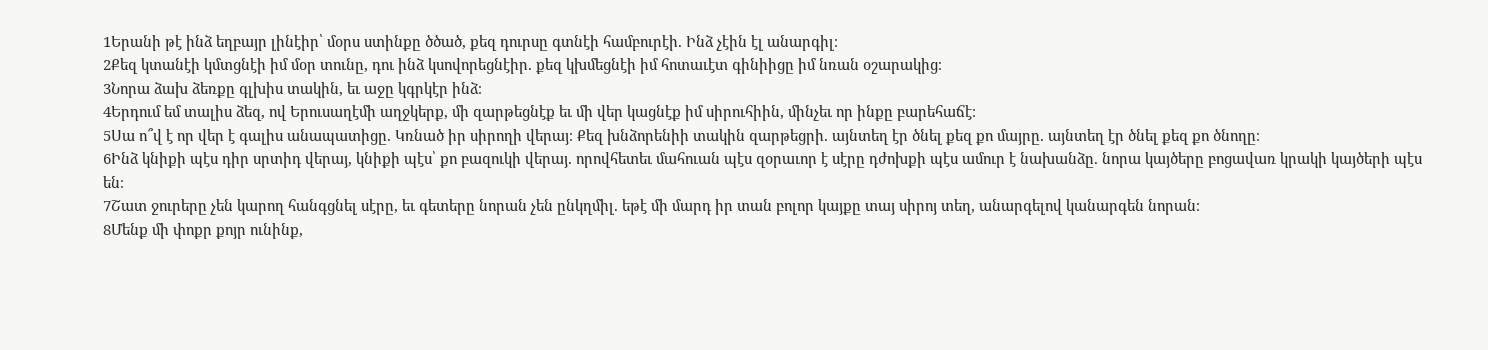1Երանի թէ ինձ եղբայր լինէիր՝ մօրս ստինքը ծծած, քեզ դուրսը գտնէի համբուրէի. Ինձ չէին էլ անարգիլ։
2Քեզ կտանէի կմտցնէի իմ մօր տունը, դու ինձ կսովորեցնէիր. քեզ կխմեցնէի իմ հոտաւէտ գինիիցը իմ նռան օշարակից։
3Նորա ձախ ձեռքը գլխիս տակին, եւ աջը կգրկէր ինձ։
4Երդում եմ տալիս ձեզ, ով Երուսաղէմի աղջկերք, մի զարթեցնէք եւ մի վեր կացնէք իմ սիրուհիին, մինչեւ որ ինքը բարեհաճէ։
5Սա ո՞վ է որ վեր է գալիս անապատիցը. Կռնած իր սիրողի վերայ։ Քեզ խնձորենիի տակին զարթեցրի. այնտեղ էր ծնել քեզ քո մայրը. այնտեղ էր ծնել քեզ քո ծնողը։
6Ինձ կնիքի պէս դիր սրտիդ վերայ, կնիքի պէս՝ քո բազուկի վերայ. որովհետեւ մահուան պէս զօրաւոր է սէրը դժոխքի պէս ամուր է նախանձը. նորա կայծերը բոցավառ կրակի կայծերի պէս են։
7Շատ ջուրերը չեն կարող հանգցնել սէրը, եւ գետերը նորան չեն ընկղմիլ. եթէ մի մարդ իր տան բոլոր կայքը տայ սիրոյ տեղ, անարգելով կանարգեն նորան։
8Մենք մի փոքր քոյր ունինք,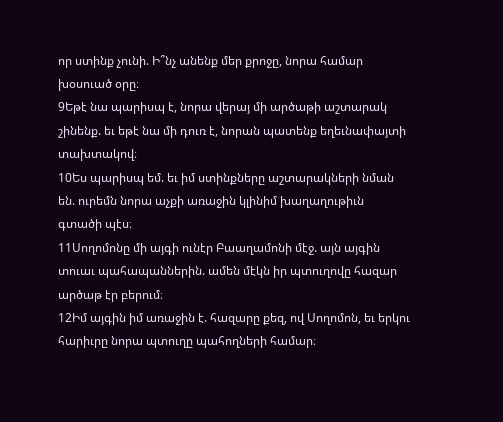որ ստինք չունի. Ի՞նչ անենք մեր քրոջը, նորա համար խօսուած օրը։
9Եթէ նա պարիսպ է, նորա վերայ մի արծաթի աշտարակ շինենք. եւ եթէ նա մի դուռ է, նորան պատենք եղեւնափայտի տախտակով։
10Ես պարիսպ եմ. եւ իմ ստինքները աշտարակների նման են. ուրեմն նորա աչքի առաջին կլինիմ խաղաղութիւն գտածի պէս։
11Սողոմոնը մի այգի ունէր Բաաղամոնի մէջ. այն այգին տուաւ պահապաններին. ամեն մէկն իր պտուղովը հազար արծաթ էր բերում։
12Իմ այգին իմ առաջին է. հազարը քեզ, ով Սողոմոն, եւ երկու հարիւրը նորա պտուղը պահողների համար։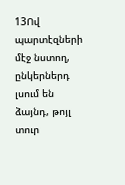13Ով պարտէզների մէջ նստող, ընկերներդ լսում են ձայնդ, թոյլ տուր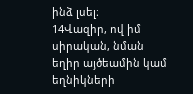ինձ լսել։
14Վազիր, ով իմ սիրական, նման եղիր այծեամին կամ եղնիկների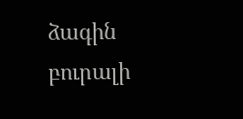ձագին բուրալի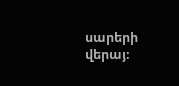սարերի վերայ։